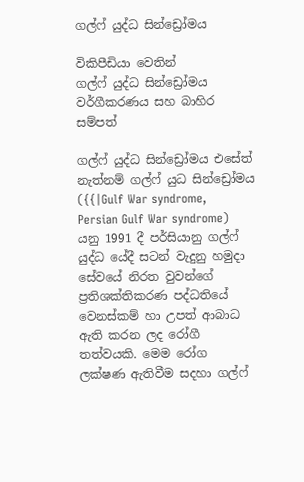ගල්ෆ් යුද්ධ සින්ඩ්‍රෝමය

විකිපීඩියා වෙතින්
ගල්ෆ් යුද්ධ සින්ඩ්‍රෝමය
වර්ගීකරණය සහ බාහිර සම්පත්

ගල්ෆ් යුද්ධ සින්ඩ්‍රෝමය එසේත් නැත්නම් ගල්ෆ් යුධ සින්ඩ්‍රෝමය ({{|Gulf War syndrome, Persian Gulf War syndrome) යනු 1991 දී පර්සියානු ගල්‍ෆ් යුද්ධ යේදී සටන් වැදුනු හමුදා සේවයේ නිරත වුවන්ගේ ප්‍රතිශක්තිකරණ පද්ධතියේ වෙනස්කම් හා උපත් ආබාධ ඇති කරන ලද රෝගී තත්වයකි. මෙම රෝග ලක්ෂණ ඇතිවීම සදහා ගල්ෆ්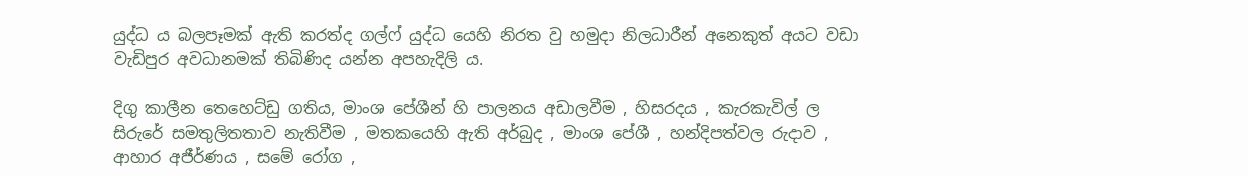යුද්ධ ය බලපෑමක් ඇති කරත්ද ගල්ෆ් යුද්ධ යෙහි නිරත වු හමුදා නිලධාරීන් අනෙකුත් අයට වඩා වැඩිපුර අවධානමක් තිබිණිද යන්න අපහැදිලි ය.

දිගු කාලීන තෙහෙට්ඩු ගතිය, මාංශ පේශීන් හි පාලනය අඩාලවීම , හිසරදය , කැරකැවිල් ල සිරුරේ සමතුලිතතාව නැතිවීම , මතකයෙහි ඇති අර්බුද , මාංශ පේශී , හන්දිපත්වල රුදාව , ආහාර අජීර්ණය , සමේ රෝග ,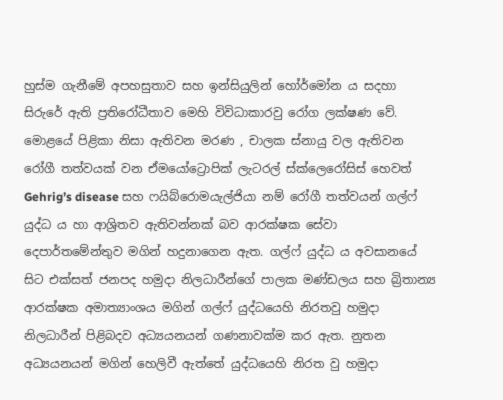හුස්ම ගැනීමේ අපහසු‍තාව සහ ඉන්සියුලින් හෝර්මෝන ය සදහා සිරුරේ ඇති ප්‍රතිරෝධීතාව මෙහි විවිධාකාරවු රෝග ලක්ෂණ වේ. මොළයේ පිළිකා නිසා ඇතිවන මරණ , චාලක ස්නායු වල ඇතිවන රෝගී තත්වයක් වන ඒමයෝට්‍රොපික් ලැටරල් ස්ක්ලෙරෝසිස් හෙවත් Gehrig’s disease සහ ෆයි‍බ්රොමයැල්ජියා නම් රෝගී තත්වයන් ගල්ෆ් යුද්ධ ය හා ආශ්‍රිතව ඇතිවන්නක් බව ආරක්ෂක සේවා දෙපාර්තමේන්තුව මගින් හදුනාගෙන ඇත. ගල්ෆ් යුද්ධ ය අවසානයේ සිට එක්සත් ජනපද හමුදා නිලධාරීන්ගේ පාලක මණ්ඩලය සහ බ්‍රිතාන්‍ය ආරක්ෂක අමාත්‍යාංශය මගින් ගල්ෆ් යුද්ධයෙහි නිරතවු හමුදා නිලධාරීන් පිළිබදව අධ්‍යයනයන් ගණනාවක්ම කර ඇත. නුතන අධ්‍යයනයන් මගින් හෙලිවී ඇත්තේ යුද්ධයෙහි නිරත වු හමුදා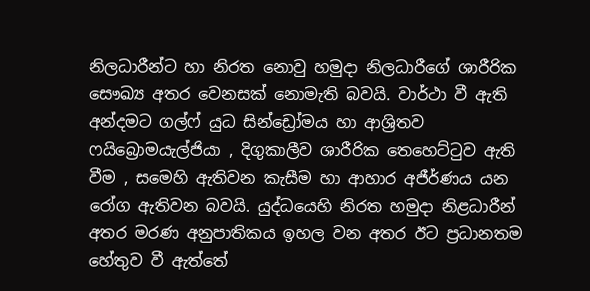නිලධාරීන්ට හා නිරත නොවු හමුදා නිලධාරීගේ ශාරීරික සෞඛ්‍ය අතර වෙනසක් නොමැති බවයි. වාර්ථා වී ඇති අන්දමට ගල්ෆ් යුධ සින්ඩ්‍රෝමය හා ආශ්‍රිතව ෆයිබ්‍රොමයැල්ජියා , දිගුකාලීව ශාරීරික තෙහෙට්ටුව ඇති වීම , සමෙහි ඇතිවන කැසීම හා ආහාර අජීර්ණය යන රෝග ඇතිවන බවයි. යුද්ධයෙහි නිරත හමුදා නිළධාරීන් අතර මරණ අනුපාතිකය ඉහල වන අතර ඊට ප්‍රධානතම හේතුව වී ඇත්තේ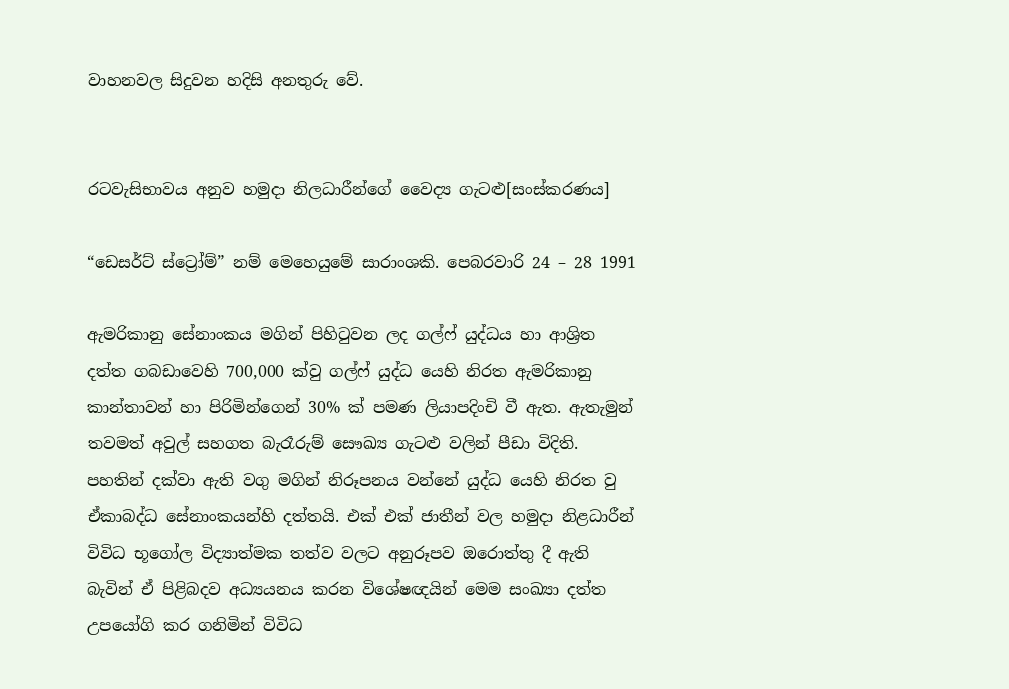වාහනවල සිදුවන හදිසි අනතුරු වේ.


රටවැසිභාවය අනුව හමුදා නිලධාරීන්ගේ වෛද්‍ය ගැටළු[සංස්කරණය]

“ඩෙසර්ට් ස්ට්‍රෝම්” නම් මෙහෙයුමේ සාරාංශකි. පෙබරවාරි 24 – 28 1991

ඇමරිකානු සේනාංකය මගින් පිහිටුවන ලද ගල්ෆ් යුද්ධය හා ආශ්‍රිත දත්ත ගබඩාවෙහි 700,000 ක්වු ගල්ෆ් යුද්ධ යෙහි නිරත ඇමරිකානු කාන්තාවන් හා පිරිමින්ගෙන් 30% ක් පමණ ලියාපදිංචි වී ඇත. ඇතැමුන් තවමත් අවුල් සහගත බැරෑරුම් සෞඛ්‍ය ගැටළු වලින් පීඩා විදිති. පහතින් දක්වා ඇති වගු මගින් නිරූපනය වන්නේ යුද්ධ යෙහි නිරත වු ඒකාබද්ධ සේනාංකයන්හි දත්තයි. එක් එක් ජාතීන් වල හමුදා නිළධාරීන් විවිධ භූ‍ගෝල විද්‍යාත්මක තත්ව වලට අනුරූපව ඔරොත්තු දී ඇති බැවින් ඒ පිළිබදව අධ්‍යයනය කරන විශේෂඥයින් මෙම සංඛ්‍යා දත්ත උපයෝගි කර ගනිමින් විවිධ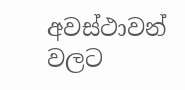අවස්ථාවන් වලට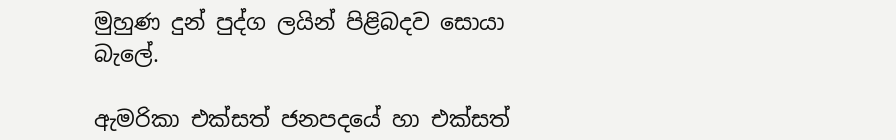මුහුණ දුන් පුද්ග ලයින් පිළිබදව සොයා බැලේ.

ඇමරිකා එක්සත් ජනපදයේ හා එක්සත්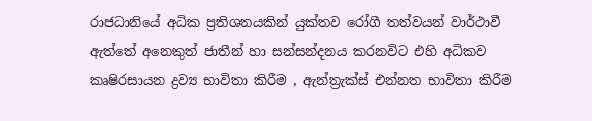රාජධානියේ අධික ප්‍රතිශතයකින් යුක්තව රෝගී තත්වයන් වාර්ථාවී ඇත්තේ අනෙකුත් ජාතීන් හා සන්සන්දනය කරනවිට එහි අධිකව කෘෂිරසායන ද්‍රව්‍ය භාවිතා කිරීම , ඇන්ත්‍රැක්ස් එන්නත භාවිතා කිරීම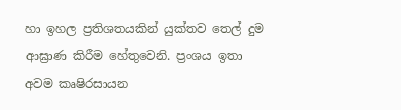හා ඉහල ප්‍රතිශතයකින් යුක්තව තෙල් දුම ආඝ්‍රාණ කිරීම හේතුවෙනි. ප්‍රංශය ඉතා අවම කෘෂිරසායන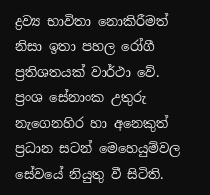ද්‍රව්‍ය භාවිතා නොකිරීමත් නිසා ඉතා පහල රෝගී ප්‍රතිශතයක් වාර්ථා වේ. ප්‍රංශ සේනාංක උතුරු නැගෙනහිර හා අනෙකුත් ප්‍රධාන සටන් මෙහෙයුම්වල සේවයේ නියුතු වී සිටිති.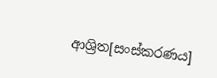ආශ්‍රිත[සංස්කරණය]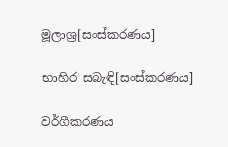මූලාශ්‍ර[සංස්කරණය]

භාහිර සබැඳි[සංස්කරණය]

වර්ගීකරණය